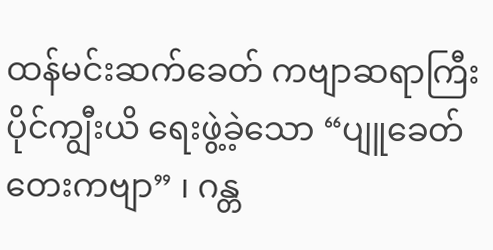ထန်မင်းဆက်ခေတ် ကဗျာဆရာကြီး ပိုင်ကျွီးယိ ရေးဖွဲ့ခဲ့သော “ပျူခေတ်တေးကဗျာ” ၊ ဂန္တ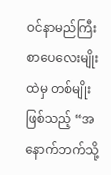ဝင်နာမည်ကြီးစာပေလေးမျိုးထဲမှ တစ်မျိုးဖြစ်သည့် “အနောက်ဘက်သို့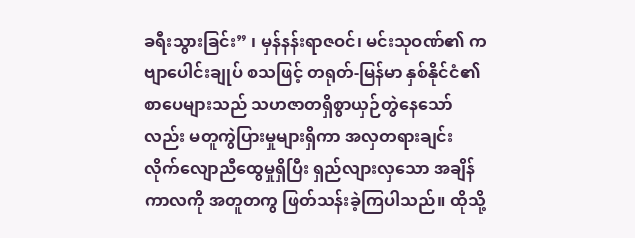ခရီးသွားခြင်း” ၊ မှန်နန်းရာဇဝင်၊ မင်းသုဝဏ်၏ ကဗျာပေါင်းချုပ် စသဖြင့် တရုတ်-မြန်မာ နှစ်နိုင်ငံ၏ စာပေများသည် သဟဇာတရှိစွာယှဉ်တွဲနေသော်လည်း မတူကွဲပြားမှုများရှိကာ အလှတရားချင်း လိုက်လျောညီထွေမှုရှိပြီး ရှည်လျားလှသော အချိန်ကာလကို အတူတကွ ဖြတ်သန်းခဲ့ကြပါသည်။ ထိုသို့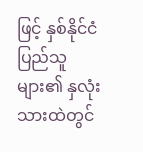ဖြင့် နှစ်နိုင်ငံပြည်သူများ၏ နှလုံးသားထဲတွင်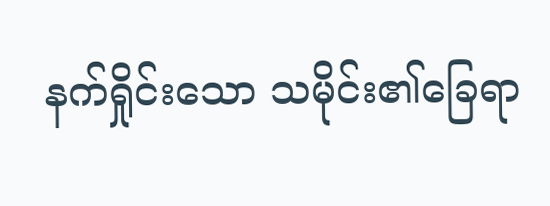နက်ရှိုင်းသော သမိုင်း၏ခြေရာ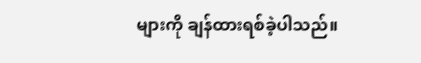များကို ချန်ထားရစ်ခဲ့ပါသည်။